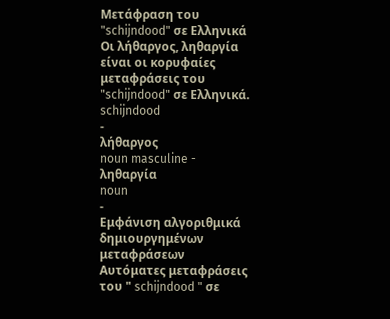Μετάφραση του "schijndood" σε Ελληνικά
Οι λήθαργος, ληθαργία είναι οι κορυφαίες μεταφράσεις του "schijndood" σε Ελληνικά.
schijndood
-
λήθαργος
noun masculine -
ληθαργία
noun
-
Εμφάνιση αλγοριθμικά δημιουργημένων μεταφράσεων
Αυτόματες μεταφράσεις του " schijndood " σε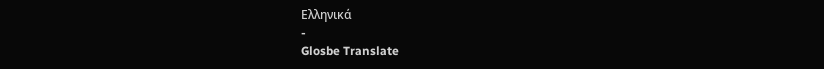Ελληνικά
-
Glosbe Translate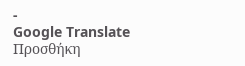-
Google Translate
Προσθήκη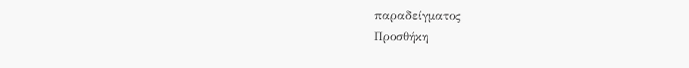παραδείγματος
Προσθήκη